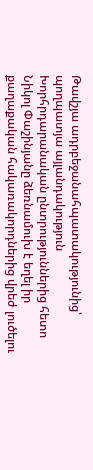Թավշյա ադրբեջանահպատակությունից՝ պողպատյա այլանդակություն
Խորհրդարանական ընտրություններից հետո Նիկոլ Փաշինյանը ձեռնամուխ է եղել իր քաղաքական հակառակորդներից վրեժ լուծելու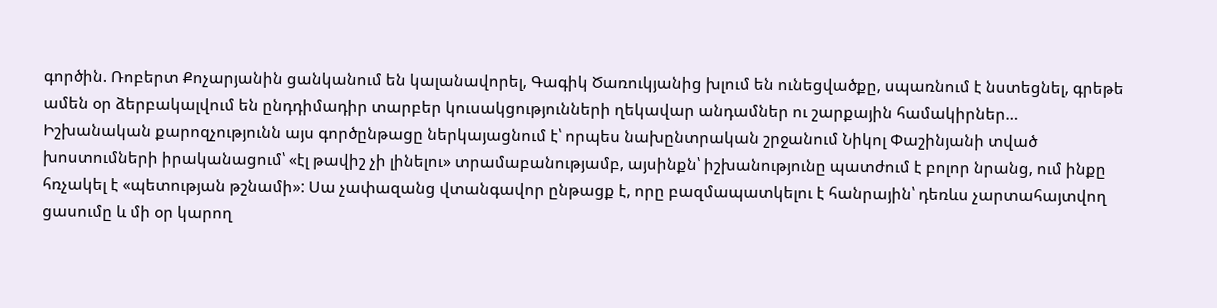գործին. Ռոբերտ Քոչարյանին ցանկանում են կալանավորել, Գագիկ Ծառուկյանից խլում են ունեցվածքը, սպառնում է նստեցնել, գրեթե ամեն օր ձերբակալվում են ընդդիմադիր տարբեր կուսակցությունների ղեկավար անդամներ ու շարքային համակիրներ…
Իշխանական քարոզչությունն այս գործընթացը ներկայացնում է՝ որպես նախընտրական շրջանում Նիկոլ Փաշինյանի տված խոստումների իրականացում՝ «էլ թավիշ չի լինելու» տրամաբանությամբ, այսինքն՝ իշխանությունը պատժում է բոլոր նրանց, ում ինքը հռչակել է «պետության թշնամի»: Սա չափազանց վտանգավոր ընթացք է, որը բազմապատկելու է հանրային՝ դեռևս չարտահայտվող ցասումը և մի օր կարող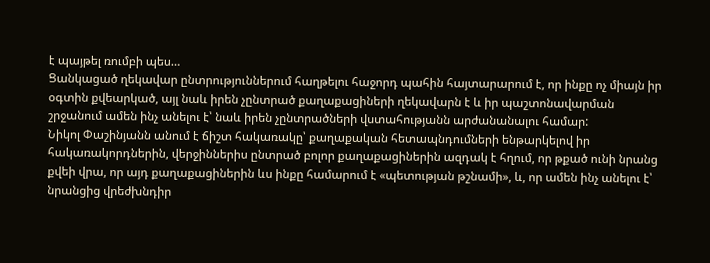է պայթել ռումբի պես…
Ցանկացած ղեկավար ընտրություններում հաղթելու հաջորդ պահին հայտարարում է, որ ինքը ոչ միայն իր օգտին քվեարկած, այլ նաև իրեն չընտրած քաղաքացիների ղեկավարն է և իր պաշտոնավարման շրջանում ամեն ինչ անելու է՝ նաև իրեն չընտրածների վստահությանն արժանանալու համար:
Նիկոլ Փաշինյանն անում է ճիշտ հակառակը՝ քաղաքական հետապնդումների ենթարկելով իր հակառակորդներին, վերջիններիս ընտրած բոլոր քաղաքացիներին ազդակ է հղում, որ թքած ունի նրանց քվեի վրա, որ այդ քաղաքացիներին ևս ինքը համարում է «պետության թշնամի», և, որ ամեն ինչ անելու է՝ նրանցից վրեժխնդիր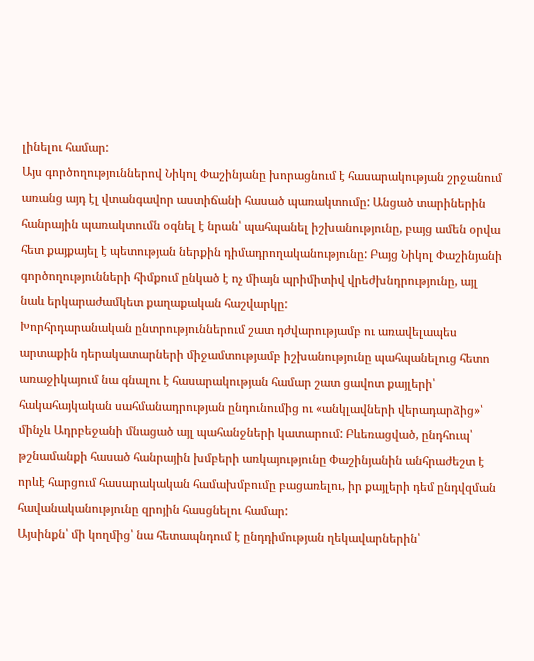լինելու համար:
Այս գործողություններով Նիկոլ Փաշինյանը խորացնում է հասարակության շրջանում առանց այդ էլ վտանգավոր աստիճանի հասած պառակտումը: Անցած տարիներին հանրային պառակտումն օգնել է նրան՝ պահպանել իշխանությունը, բայց ամեն օրվա հետ քայքայել է պետության ներքին դիմադրողականությունը: Բայց Նիկոլ Փաշինյանի գործողությունների հիմքում ընկած է ոչ միայն պրիմիտիվ վրեժխնդրությունը, այլ նաև երկարաժամկետ քաղաքական հաշվարկը:
Խորհրդարանական ընտրություններում շատ դժվարությամբ ու առավելապես արտաքին դերակատարների միջամտությամբ իշխանությունը պահպանելուց հետո առաջիկայում նա գնալու է հասարակության համար շատ ցավոտ քայլերի՝ հակահայկական սահմանադրության ընդունումից ու «անկլավների վերադարձից»՝ մինչև Ադրբեջանի մնացած այլ պահանջների կատարում: Բևեռացված, ընդհուպ՝ թշնամանքի հասած հանրային խմբերի առկայությունը Փաշինյանին անհրաժեշտ է որևէ հարցում հասարակական համախմբումը բացառելու, իր քայլերի դեմ ընդվզման հավանականությունը զրոյին հասցնելու համար:
Այսինքն՝ մի կողմից՝ նա հետապնդում է ընդդիմության ղեկավարներին՝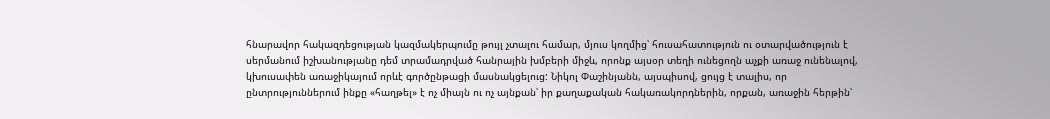հնարավոր հակազդեցության կազմակերպումը թույլ չտալու համար, մյուս կողմից՝ հուսահատություն ու օտարվածություն է սերմանում իշխանությանը դեմ տրամադրված հանրային խմբերի միջև, որոնք այսօր տեղի ունեցողն աչքի առաջ ունենալով, կխուսափեն առաջիկայում որևէ գործընթացի մասնակցելուց: Նիկոլ Փաշինյանն, այսպիսով, ցույց է տալիս, որ ընտրություններում ինքը «հաղթել» է ոչ միայն ու ոչ այնքան՝ իր քաղաքական հակառակորդներին, որքան, առաջին հերթին՝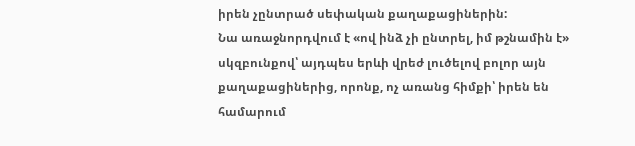իրեն չընտրած սեփական քաղաքացիներին:
Նա առաջնորդվում է «ով ինձ չի ընտրել, իմ թշնամին է» սկզբունքով՝ այդպես երևի վրեժ լուծելով բոլոր այն քաղաքացիներից, որոնք, ոչ առանց հիմքի՝ իրեն են համարում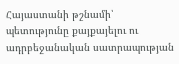Հայաստանի թշնամի՝ պետությունը քայքայելու ու ադրբեջանական սատրապության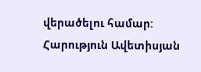վերածելու համար:
Հարություն Ավետիսյան